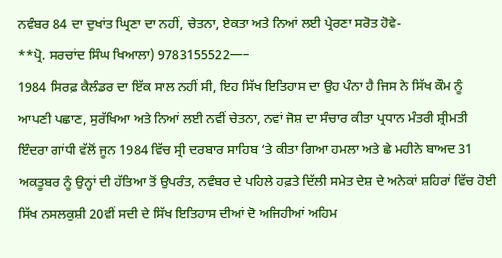ਨਵੰਬਰ 84 ਦਾ ਦੁਖਾਂਤ ਘ੍ਰਿਣਾ ਦਾ ਨਹੀਂ, ਚੇਤਨਾ, ਏਕਤਾ ਅਤੇ ਨਿਆਂ ਲਈ ਪ੍ਰੇਰਣਾ ਸਰੋਤ ਹੋਵੇ-
**ਪ੍ਰੋ. ਸਰਚਾਂਦ ਸਿੰਘ ਖਿਆਲਾ) 9783155522—–
1984 ਸਿਰਫ਼ ਕੈਲੰਡਰ ਦਾ ਇੱਕ ਸਾਲ ਨਹੀਂ ਸੀ, ਇਹ ਸਿੱਖ ਇਤਿਹਾਸ ਦਾ ਉਹ ਪੰਨਾ ਹੈ ਜਿਸ ਨੇ ਸਿੱਖ ਕੌਮ ਨੂੰ ਆਪਣੀ ਪਛਾਣ, ਸੁਰੱਖਿਆ ਅਤੇ ਨਿਆਂ ਲਈ ਨਵੀਂ ਚੇਤਨਾ, ਨਵਾਂ ਜੋਸ਼ ਦਾ ਸੰਚਾਰ ਕੀਤਾ ਪ੍ਰਧਾਨ ਮੰਤਰੀ ਸ਼੍ਰੀਮਤੀ ਇੰਦਰਾ ਗਾਂਧੀ ਵੱਲੋਂ ਜੂਨ 1984 ਵਿੱਚ ਸ੍ਰੀ ਦਰਬਾਰ ਸਾਹਿਬ ‘ਤੇ ਕੀਤਾ ਗਿਆ ਹਮਲਾ ਅਤੇ ਛੇ ਮਹੀਨੇ ਬਾਅਦ 31 ਅਕਤੂਬਰ ਨੂੰ ਉਨ੍ਹਾਂ ਦੀ ਹੱਤਿਆ ਤੋਂ ਉਪਰੰਤ, ਨਵੰਬਰ ਦੇ ਪਹਿਲੇ ਹਫ਼ਤੇ ਦਿੱਲੀ ਸਮੇਤ ਦੇਸ਼ ਦੇ ਅਨੇਕਾਂ ਸ਼ਹਿਰਾਂ ਵਿੱਚ ਹੋਈ ਸਿੱਖ ਨਸਲਕੁਸ਼ੀ 20ਵੀਂ ਸਦੀ ਦੇ ਸਿੱਖ ਇਤਿਹਾਸ ਦੀਆਂ ਦੋ ਅਜਿਹੀਆਂ ਅਹਿਮ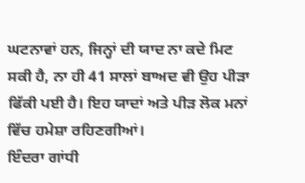ਘਟਨਾਵਾਂ ਹਨ, ਜਿਨ੍ਹਾਂ ਦੀ ਯਾਦ ਨਾ ਕਦੇ ਮਿਟ ਸਕੀ ਹੈ, ਨਾ ਹੀ 41 ਸਾਲਾਂ ਬਾਅਦ ਵੀ ਉਹ ਪੀੜਾ ਫਿੱਕੀ ਪਈ ਹੈ। ਇਹ ਯਾਦਾਂ ਅਤੇ ਪੀੜ ਲੋਕ ਮਨਾਂ ਵਿੱਚ ਹਮੇਸ਼ਾ ਰਹਿਣਗੀਆਂ।
ਇੰਦਰਾ ਗਾਂਧੀ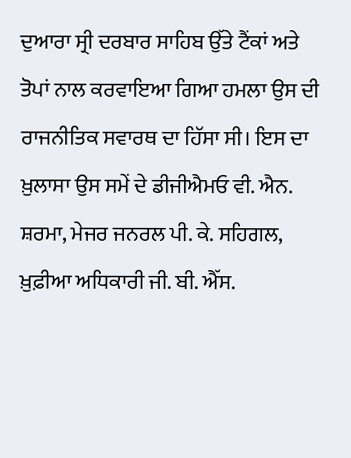ਦੁਆਰਾ ਸ੍ਰੀ ਦਰਬਾਰ ਸਾਹਿਬ ਉੱਤੇ ਟੈਂਕਾਂ ਅਤੇ ਤੋਪਾਂ ਨਾਲ ਕਰਵਾਇਆ ਗਿਆ ਹਮਲਾ ਉਸ ਦੀ ਰਾਜਨੀਤਿਕ ਸਵਾਰਥ ਦਾ ਹਿੱਸਾ ਸੀ। ਇਸ ਦਾ ਖ਼ੁਲਾਸਾ ਉਸ ਸਮੇਂ ਦੇ ਡੀਜੀਐਮਓ ਵੀ. ਐਨ. ਸ਼ਰਮਾ, ਮੇਜਰ ਜਨਰਲ ਪੀ. ਕੇ. ਸਹਿਗਲ, ਖ਼ੁਫ਼ੀਆ ਅਧਿਕਾਰੀ ਜੀ. ਬੀ. ਐੱਸ.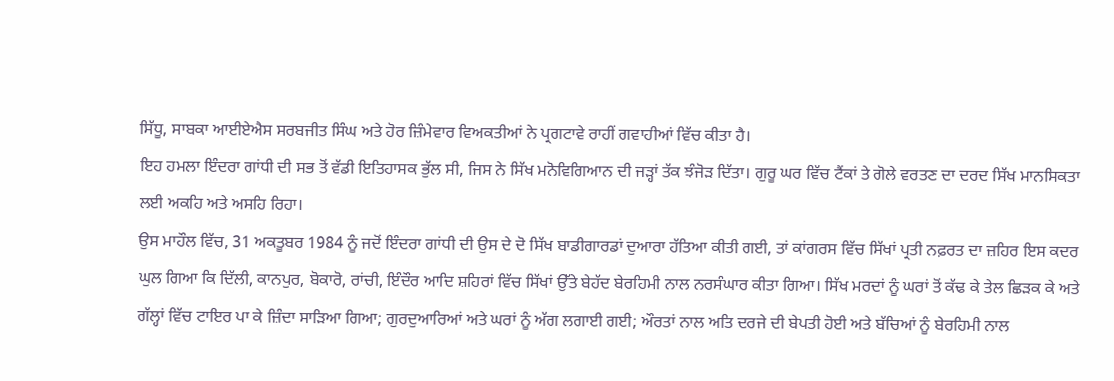ਸਿੱਧੂ, ਸਾਬਕਾ ਆਈਏਐਸ ਸਰਬਜੀਤ ਸਿੰਘ ਅਤੇ ਹੋਰ ਜ਼ਿੰਮੇਵਾਰ ਵਿਅਕਤੀਆਂ ਨੇ ਪ੍ਰਗਟਾਵੇ ਰਾਹੀਂ ਗਵਾਹੀਆਂ ਵਿੱਚ ਕੀਤਾ ਹੈ।
ਇਹ ਹਮਲਾ ਇੰਦਰਾ ਗਾਂਧੀ ਦੀ ਸਭ ਤੋਂ ਵੱਡੀ ਇਤਿਹਾਸਕ ਭੁੱਲ ਸੀ, ਜਿਸ ਨੇ ਸਿੱਖ ਮਨੋਵਿਗਿਆਨ ਦੀ ਜੜ੍ਹਾਂ ਤੱਕ ਝੰਜੋੜ ਦਿੱਤਾ। ਗੁਰੂ ਘਰ ਵਿੱਚ ਟੈਂਕਾਂ ਤੇ ਗੋਲੇ ਵਰਤਣ ਦਾ ਦਰਦ ਸਿੱਖ ਮਾਨਸਿਕਤਾ ਲਈ ਅਕਹਿ ਅਤੇ ਅਸਹਿ ਰਿਹਾ।
ਉਸ ਮਾਹੌਲ ਵਿੱਚ, 31 ਅਕਤੂਬਰ 1984 ਨੂੰ ਜਦੋਂ ਇੰਦਰਾ ਗਾਂਧੀ ਦੀ ਉਸ ਦੇ ਦੋ ਸਿੱਖ ਬਾਡੀਗਾਰਡਾਂ ਦੁਆਰਾ ਹੱਤਿਆ ਕੀਤੀ ਗਈ, ਤਾਂ ਕਾਂਗਰਸ ਵਿੱਚ ਸਿੱਖਾਂ ਪ੍ਰਤੀ ਨਫ਼ਰਤ ਦਾ ਜ਼ਹਿਰ ਇਸ ਕਦਰ ਘੁਲ ਗਿਆ ਕਿ ਦਿੱਲੀ, ਕਾਨਪੁਰ, ਬੋਕਾਰੋ, ਰਾਂਚੀ, ਇੰਦੌਰ ਆਦਿ ਸ਼ਹਿਰਾਂ ਵਿੱਚ ਸਿੱਖਾਂ ਉੱਤੇ ਬੇਹੱਦ ਬੇਰਹਿਮੀ ਨਾਲ ਨਰਸੰਘਾਰ ਕੀਤਾ ਗਿਆ। ਸਿੱਖ ਮਰਦਾਂ ਨੂੰ ਘਰਾਂ ਤੋਂ ਕੱਢ ਕੇ ਤੇਲ ਛਿੜਕ ਕੇ ਅਤੇ ਗੱਲ੍ਹਾਂ ਵਿੱਚ ਟਾਇਰ ਪਾ ਕੇ ਜ਼ਿੰਦਾ ਸਾੜਿਆ ਗਿਆ; ਗੁਰਦੁਆਰਿਆਂ ਅਤੇ ਘਰਾਂ ਨੂੰ ਅੱਗ ਲਗਾਈ ਗਈ; ਔਰਤਾਂ ਨਾਲ ਅਤਿ ਦਰਜੇ ਦੀ ਬੇਪਤੀ ਹੋਈ ਅਤੇ ਬੱਚਿਆਂ ਨੂੰ ਬੇਰਹਿਮੀ ਨਾਲ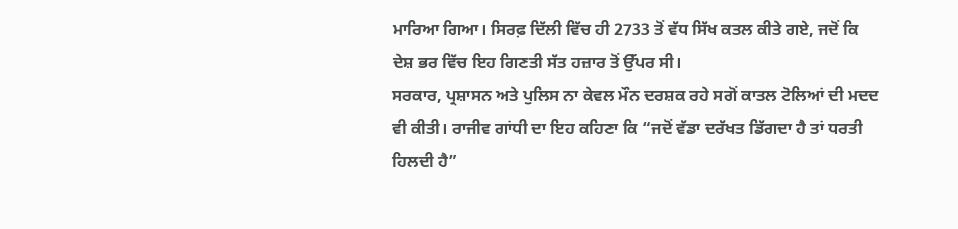ਮਾਰਿਆ ਗਿਆ। ਸਿਰਫ਼ ਦਿੱਲੀ ਵਿੱਚ ਹੀ 2733 ਤੋਂ ਵੱਧ ਸਿੱਖ ਕਤਲ ਕੀਤੇ ਗਏ, ਜਦੋਂ ਕਿ ਦੇਸ਼ ਭਰ ਵਿੱਚ ਇਹ ਗਿਣਤੀ ਸੱਤ ਹਜ਼ਾਰ ਤੋਂ ਉੱਪਰ ਸੀ।
ਸਰਕਾਰ, ਪ੍ਰਸ਼ਾਸਨ ਅਤੇ ਪੁਲਿਸ ਨਾ ਕੇਵਲ ਮੌਨ ਦਰਸ਼ਕ ਰਹੇ ਸਗੋਂ ਕਾਤਲ ਟੋਲਿਆਂ ਦੀ ਮਦਦ ਵੀ ਕੀਤੀ। ਰਾਜੀਵ ਗਾਂਧੀ ਦਾ ਇਹ ਕਹਿਣਾ ਕਿ “ਜਦੋਂ ਵੱਡਾ ਦਰੱਖਤ ਡਿੱਗਦਾ ਹੈ ਤਾਂ ਧਰਤੀ ਹਿਲਦੀ ਹੈ”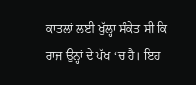ਕਾਤਲਾਂ ਲਈ ਖੁੱਲ੍ਹਾ ਸੰਕੇਤ ਸੀ ਕਿ ਰਾਜ ਉਨ੍ਹਾਂ ਦੇ ਪੱਖ ‘ਚ ਹੈ। ਇਹ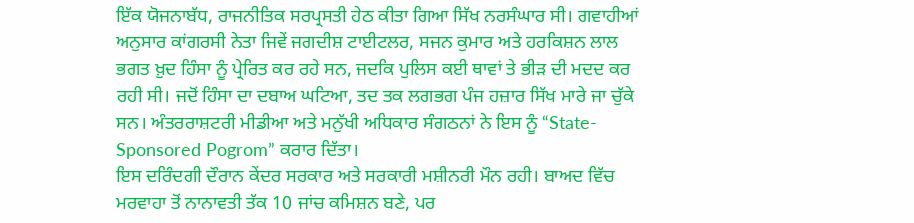ਇੱਕ ਯੋਜਨਾਬੱਧ, ਰਾਜਨੀਤਿਕ ਸਰਪ੍ਰਸਤੀ ਹੇਠ ਕੀਤਾ ਗਿਆ ਸਿੱਖ ਨਰਸੰਘਾਰ ਸੀ। ਗਵਾਹੀਆਂ ਅਨੁਸਾਰ ਕਾਂਗਰਸੀ ਨੇਤਾ ਜਿਵੇਂ ਜਗਦੀਸ਼ ਟਾਈਟਲਰ, ਸਜਨ ਕੁਮਾਰ ਅਤੇ ਹਰਕਿਸ਼ਨ ਲਾਲ ਭਗਤ ਖ਼ੁਦ ਹਿੰਸਾ ਨੂੰ ਪ੍ਰੇਰਿਤ ਕਰ ਰਹੇ ਸਨ, ਜਦਕਿ ਪੁਲਿਸ ਕਈ ਥਾਵਾਂ ਤੇ ਭੀੜ ਦੀ ਮਦਦ ਕਰ ਰਹੀ ਸੀ। ਜਦੋਂ ਹਿੰਸਾ ਦਾ ਦਬਾਅ ਘਟਿਆ, ਤਦ ਤਕ ਲਗਭਗ ਪੰਜ ਹਜ਼ਾਰ ਸਿੱਖ ਮਾਰੇ ਜਾ ਚੁੱਕੇ ਸਨ। ਅੰਤਰਰਾਸ਼ਟਰੀ ਮੀਡੀਆ ਅਤੇ ਮਨੁੱਖੀ ਅਧਿਕਾਰ ਸੰਗਠਨਾਂ ਨੇ ਇਸ ਨੂੰ “State-Sponsored Pogrom” ਕਰਾਰ ਦਿੱਤਾ।
ਇਸ ਦਰਿੰਦਗੀ ਦੌਰਾਨ ਕੇਂਦਰ ਸਰਕਾਰ ਅਤੇ ਸਰਕਾਰੀ ਮਸ਼ੀਨਰੀ ਮੌਨ ਰਹੀ। ਬਾਅਦ ਵਿੱਚ ਮਰਵਾਹਾ ਤੋਂ ਨਾਨਾਵਤੀ ਤੱਕ 10 ਜਾਂਚ ਕਮਿਸ਼ਨ ਬਣੇ, ਪਰ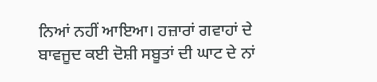ਨਿਆਂ ਨਹੀਂ ਆਇਆ। ਹਜ਼ਾਰਾਂ ਗਵਾਹਾਂ ਦੇ ਬਾਵਜੂਦ ਕਈ ਦੋਸ਼ੀ ਸਬੂਤਾਂ ਦੀ ਘਾਟ ਦੇ ਨਾਂ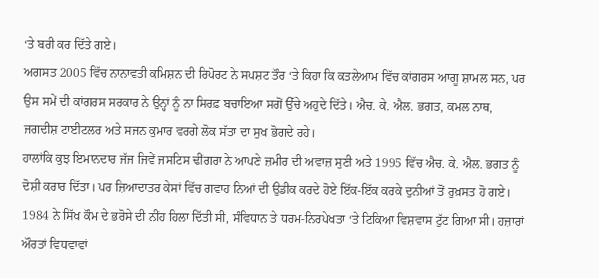‘ਤੇ ਬਰੀ ਕਰ ਦਿੱਤੇ ਗਏ।
ਅਗਸਤ 2005 ਵਿੱਚ ਨਾਨਾਵਤੀ ਕਮਿਸ਼ਨ ਦੀ ਰਿਪੋਰਟ ਨੇ ਸਪਸ਼ਟ ਤੌਰ ‘ਤੇ ਕਿਹਾ ਕਿ ਕਤਲੇਆਮ ਵਿੱਚ ਕਾਂਗਰਸ ਆਗੂ ਸ਼ਾਮਲ ਸਨ, ਪਰ ਉਸ ਸਮੇਂ ਦੀ ਕਾਂਗਰਸ ਸਰਕਾਰ ਨੇ ਉਨ੍ਹਾਂ ਨੂੰ ਨਾ ਸਿਰਫ਼ ਬਚਾਇਆ ਸਗੋਂ ਉੱਚੇ ਅਹੁਦੇ ਦਿੱਤੇ। ਐਚ. ਕੇ. ਐਲ. ਭਗਤ, ਕਮਲ ਨਾਥ, ਜਗਦੀਸ਼ ਟਾਈਟਲਰ ਅਤੇ ਸਜਨ ਕੁਮਾਰ ਵਰਗੇ ਲੋਕ ਸੱਤਾ ਦਾ ਸੁਖ ਭੋਗਦੇ ਰਹੇ।
ਹਾਲਾਂਕਿ ਕੁਝ ਇਮਾਨਦਾਰ ਜੱਜ ਜਿਵੇਂ ਜਸਟਿਸ ਢੀਂਗਰਾ ਨੇ ਆਪਣੇ ਜ਼ਮੀਰ ਦੀ ਅਵਾਜ਼ ਸੁਣੀ ਅਤੇ 1995 ਵਿੱਚ ਐਚ. ਕੇ. ਐਲ. ਭਗਤ ਨੂੰ ਦੋਸ਼ੀ ਕਰਾਰ ਦਿੱਤਾ। ਪਰ ਜ਼ਿਆਦਾਤਰ ਕੇਸਾਂ ਵਿੱਚ ਗਵਾਹ ਨਿਆਂ ਦੀ ਉਡੀਕ ਕਰਦੇ ਹੋਏ ਇੱਕ-ਇੱਕ ਕਰਕੇ ਦੁਨੀਆਂ ਤੋਂ ਰੁਖ਼ਸਤ ਹੋ ਗਏ।
1984 ਨੇ ਸਿੱਖ ਕੌਮ ਦੇ ਭਰੋਸੇ ਦੀ ਨੀਂਹ ਹਿਲਾ ਦਿੱਤੀ ਸੀ, ਸੰਵਿਧਾਨ ਤੇ ਧਰਮ-ਨਿਰਪੇਖਤਾ ‘ਤੇ ਟਿਕਿਆ ਵਿਸ਼ਵਾਸ ਟੁੱਟ ਗਿਆ ਸੀ। ਹਜ਼ਾਰਾਂ ਔਰਤਾਂ ਵਿਧਵਾਵਾਂ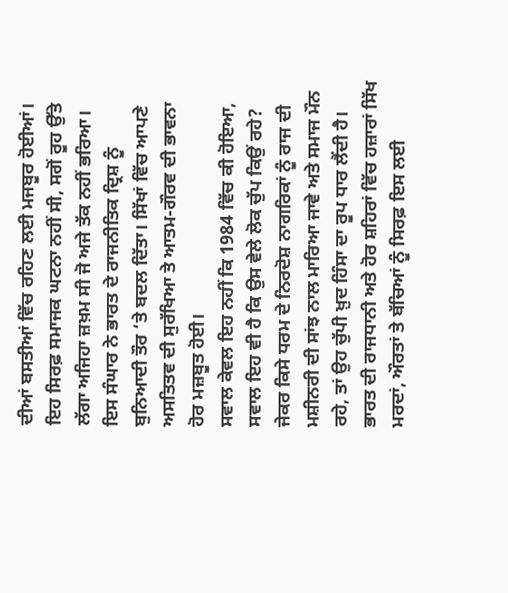ਦੀਆਂ ਬਸਤੀਆਂ ਵਿੱਚ ਰਹਿਣ ਲਈ ਮਜਬੂਰ ਹੋਈਆਂ। ਇਹ ਸਿਰਫ਼ ਸਮਾਜਕ ਘਟਨਾ ਨਹੀਂ ਸੀ, ਸਗੋਂ ਰੂਹ ਉੱਤੇ ਲੱਗਾ ਅਜਿਹਾ ਜ਼ਖ਼ਮ ਸੀ ਜੋ ਅਜੇ ਤੱਕ ਨਹੀਂ ਭਰਿਆ। ਇਸ ਸੰਘਾਰ ਨੇ ਭਾਰਤ ਦੇ ਰਾਜਨੀਤਿਕ ਦ੍ਰਿਸ਼ ਨੂੰ ਬੁਨਿਆਦੀ ਤੌਰ ‘ਤੇ ਬਦਲ ਦਿੱਤਾ। ਸਿੱਖਾਂ ਵਿੱਚ ਆਪਣੇ ਅਸਤਿਤਵ ਦੀ ਸੁਰੱਖਿਆ ਤੇ ਆਤਮ-ਗੌਰਵ ਦੀ ਭਾਵਨਾ ਹੋਰ ਮਜ਼ਬੂਤ ਹੋਈ।
ਸਵਾਲ ਕੇਵਲ ਇਹ ਨਹੀਂ ਕਿ 1984 ਵਿੱਚ ਕੀ ਹੋਇਆ, ਸਵਾਲ ਇਹ ਵੀ ਹੈ ਕਿ ਉਸ ਵੇਲੇ ਲੋਕ ਚੁੱਪ ਕਿਉਂ ਰਹੇ? ਜੇਕਰ ਕਿਸੇ ਧਰਮ ਦੇ ਨਿਰਦੋਸ਼ ਨਾਗਰਿਕਾਂ ਨੂੰ ਰਾਜ ਦੀ ਮਸ਼ੀਨਰੀ ਦੀ ਸਾਂਝ ਨਾਲ ਮਾਰਿਆ ਜਾਵੇ ਅਤੇ ਸਮਾਜ ਮੌਨ ਰਹੇ, ਤਾਂ ਉਹ ਚੁੱਪੀ ਖ਼ੁਦ ਹਿੰਸਾ ਦਾ ਰੂਪ ਧਾਰ ਲੈਂਦੀ ਹੈ।
ਭਾਰਤ ਦੀ ਰਾਜਧਾਨੀ ਅਤੇ ਹੋਰ ਸ਼ਹਿਰਾਂ ਵਿੱਚ ਹਜ਼ਾਰਾਂ ਸਿੱਖ ਮਰਦਾਂ, ਔਰਤਾਂ ਤੇ ਬੱਚਿਆਂ ਨੂੰ ਸਿਰਫ਼ ਇਸ ਲਈ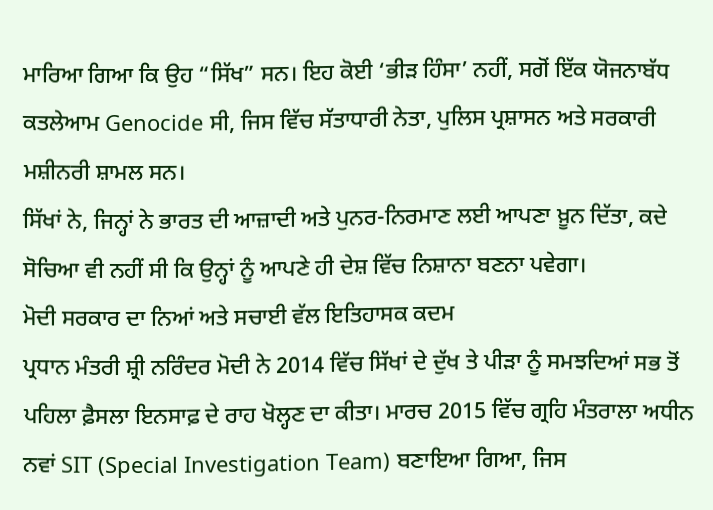ਮਾਰਿਆ ਗਿਆ ਕਿ ਉਹ “ਸਿੱਖ” ਸਨ। ਇਹ ਕੋਈ ‘ਭੀੜ ਹਿੰਸਾ’ ਨਹੀਂ, ਸਗੋਂ ਇੱਕ ਯੋਜਨਾਬੱਧ ਕਤਲੇਆਮ Genocide ਸੀ, ਜਿਸ ਵਿੱਚ ਸੱਤਾਧਾਰੀ ਨੇਤਾ, ਪੁਲਿਸ ਪ੍ਰਸ਼ਾਸਨ ਅਤੇ ਸਰਕਾਰੀ ਮਸ਼ੀਨਰੀ ਸ਼ਾਮਲ ਸਨ।
ਸਿੱਖਾਂ ਨੇ, ਜਿਨ੍ਹਾਂ ਨੇ ਭਾਰਤ ਦੀ ਆਜ਼ਾਦੀ ਅਤੇ ਪੁਨਰ-ਨਿਰਮਾਣ ਲਈ ਆਪਣਾ ਖ਼ੂਨ ਦਿੱਤਾ, ਕਦੇ ਸੋਚਿਆ ਵੀ ਨਹੀਂ ਸੀ ਕਿ ਉਨ੍ਹਾਂ ਨੂੰ ਆਪਣੇ ਹੀ ਦੇਸ਼ ਵਿੱਚ ਨਿਸ਼ਾਨਾ ਬਣਨਾ ਪਵੇਗਾ।
ਮੋਦੀ ਸਰਕਾਰ ਦਾ ਨਿਆਂ ਅਤੇ ਸਚਾਈ ਵੱਲ ਇਤਿਹਾਸਕ ਕਦਮ
ਪ੍ਰਧਾਨ ਮੰਤਰੀ ਸ਼੍ਰੀ ਨਰਿੰਦਰ ਮੋਦੀ ਨੇ 2014 ਵਿੱਚ ਸਿੱਖਾਂ ਦੇ ਦੁੱਖ ਤੇ ਪੀੜਾ ਨੂੰ ਸਮਝਦਿਆਂ ਸਭ ਤੋਂ ਪਹਿਲਾ ਫ਼ੈਸਲਾ ਇਨਸਾਫ਼ ਦੇ ਰਾਹ ਖੋਲ੍ਹਣ ਦਾ ਕੀਤਾ। ਮਾਰਚ 2015 ਵਿੱਚ ਗ੍ਰਹਿ ਮੰਤਰਾਲਾ ਅਧੀਨ ਨਵਾਂ SIT (Special Investigation Team) ਬਣਾਇਆ ਗਿਆ, ਜਿਸ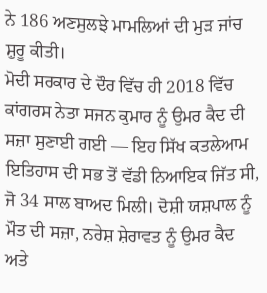ਨੇ 186 ਅਣਸੁਲਝੇ ਮਾਮਲਿਆਂ ਦੀ ਮੁੜ ਜਾਂਚ ਸ਼ੁਰੂ ਕੀਤੀ।
ਮੋਦੀ ਸਰਕਾਰ ਦੇ ਦੌਰ ਵਿੱਚ ਹੀ 2018 ਵਿੱਚ ਕਾਂਗਰਸ ਨੇਤਾ ਸਜਨ ਕੁਮਾਰ ਨੂੰ ਉਮਰ ਕੈਦ ਦੀ ਸਜ਼ਾ ਸੁਣਾਈ ਗਈ — ਇਹ ਸਿੱਖ ਕਤਲੇਆਮ ਇਤਿਹਾਸ ਦੀ ਸਭ ਤੋਂ ਵੱਡੀ ਨਿਆਇਕ ਜਿੱਤ ਸੀ, ਜੋ 34 ਸਾਲ ਬਾਅਦ ਮਿਲੀ। ਦੋਸ਼ੀ ਯਸ਼ਪਾਲ ਨੂੰ ਮੌਤ ਦੀ ਸਜ਼ਾ, ਨਰੇਸ਼ ਸ਼ੇਰਾਵਤ ਨੂੰ ਉਮਰ ਕੈਦ ਅਤੇ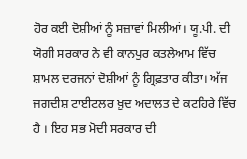ਹੋਰ ਕਈ ਦੋਸ਼ੀਆਂ ਨੂੰ ਸਜ਼ਾਵਾਂ ਮਿਲੀਆਂ। ਯੂ.ਪੀ. ਦੀ ਯੋਗੀ ਸਰਕਾਰ ਨੇ ਵੀ ਕਾਨਪੁਰ ਕਤਲੇਆਮ ਵਿੱਚ ਸ਼ਾਮਲ ਦਰਜਨਾਂ ਦੋਸ਼ੀਆਂ ਨੂੰ ਗ੍ਰਿਫ਼ਤਾਰ ਕੀਤਾ। ਅੱਜ ਜਗਦੀਸ਼ ਟਾਈਟਲਰ ਖ਼ੁਦ ਅਦਾਲਤ ਦੇ ਕਟਹਿਰੇ ਵਿੱਚ ਹੈ । ਇਹ ਸਭ ਮੋਦੀ ਸਰਕਾਰ ਦੀ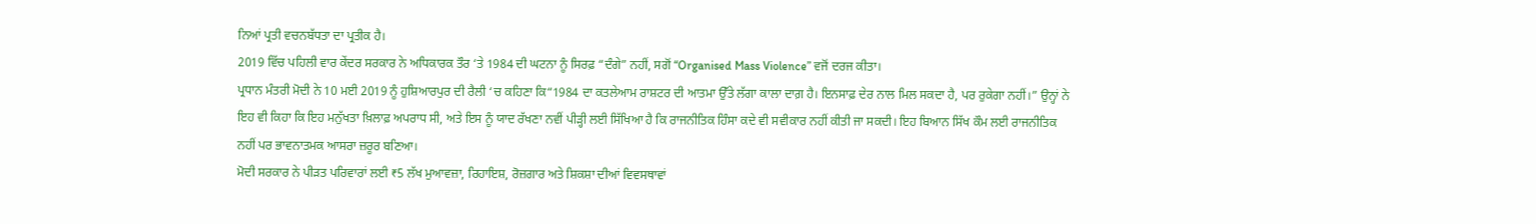ਨਿਆਂ ਪ੍ਰਤੀ ਵਚਨਬੱਧਤਾ ਦਾ ਪ੍ਰਤੀਕ ਹੈ।
2019 ਵਿੱਚ ਪਹਿਲੀ ਵਾਰ ਕੇਂਦਰ ਸਰਕਾਰ ਨੇ ਅਧਿਕਾਰਕ ਤੌਰ ‘ਤੇ 1984 ਦੀ ਘਟਨਾ ਨੂੰ ਸਿਰਫ਼ “ਦੰਗੇ” ਨਹੀਂ, ਸਗੋਂ “Organised Mass Violence” ਵਜੋਂ ਦਰਜ ਕੀਤਾ।
ਪ੍ਰਧਾਨ ਮੰਤਰੀ ਮੋਦੀ ਨੇ 10 ਮਈ 2019 ਨੂੰ ਹੁਸ਼ਿਆਰਪੁਰ ਦੀ ਰੈਲੀ ‘ਚ ਕਹਿਣਾ ਕਿ“1984 ਦਾ ਕਤਲੇਆਮ ਰਾਸ਼ਟਰ ਦੀ ਆਤਮਾ ਉੱਤੇ ਲੱਗਾ ਕਾਲਾ ਦਾਗ਼ ਹੈ। ਇਨਸਾਫ਼ ਦੇਰ ਨਾਲ ਮਿਲ ਸਕਦਾ ਹੈ, ਪਰ ਰੁਕੇਗਾ ਨਹੀਂ।” ਉਨ੍ਹਾਂ ਨੇ ਇਹ ਵੀ ਕਿਹਾ ਕਿ ਇਹ ਮਨੁੱਖਤਾ ਖ਼ਿਲਾਫ਼ ਅਪਰਾਧ ਸੀ, ਅਤੇ ਇਸ ਨੂੰ ਯਾਦ ਰੱਖਣਾ ਨਵੀਂ ਪੀੜ੍ਹੀ ਲਈ ਸਿੱਖਿਆ ਹੈ ਕਿ ਰਾਜਨੀਤਿਕ ਹਿੰਸਾ ਕਦੇ ਵੀ ਸਵੀਕਾਰ ਨਹੀਂ ਕੀਤੀ ਜਾ ਸਕਦੀ। ਇਹ ਬਿਆਨ ਸਿੱਖ ਕੌਮ ਲਈ ਰਾਜਨੀਤਿਕ ਨਹੀਂ ਪਰ ਭਾਵਨਾਤਮਕ ਆਸਰਾ ਜ਼ਰੂਰ ਬਣਿਆ।
ਮੋਦੀ ਸਰਕਾਰ ਨੇ ਪੀੜਤ ਪਰਿਵਾਰਾਂ ਲਈ ₹5 ਲੱਖ ਮੁਆਵਜ਼ਾ, ਰਿਹਾਇਸ਼, ਰੋਜ਼ਗਾਰ ਅਤੇ ਸ਼ਿਕਸ਼ਾ ਦੀਆਂ ਵਿਵਸਥਾਵਾਂ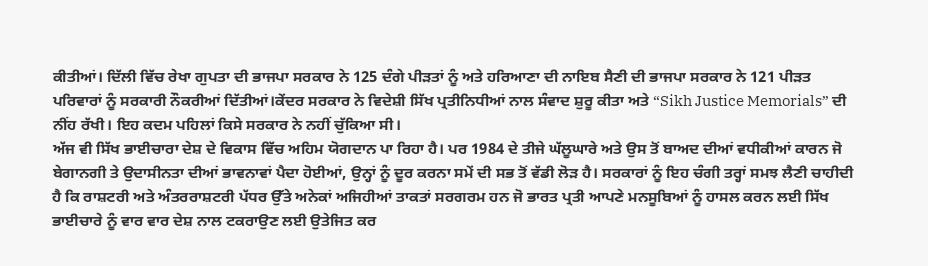ਕੀਤੀਆਂ। ਦਿੱਲੀ ਵਿੱਚ ਰੇਖਾ ਗੁਪਤਾ ਦੀ ਭਾਜਪਾ ਸਰਕਾਰ ਨੇ 125 ਦੰਗੇ ਪੀੜਤਾਂ ਨੂੰ ਅਤੇ ਹਰਿਆਣਾ ਦੀ ਨਾਇਬ ਸੈਣੀ ਦੀ ਭਾਜਪਾ ਸਰਕਾਰ ਨੇ 121 ਪੀੜਤ ਪਰਿਵਾਰਾਂ ਨੂੰ ਸਰਕਾਰੀ ਨੌਕਰੀਆਂ ਦਿੱਤੀਆਂ।ਕੇਂਦਰ ਸਰਕਾਰ ਨੇ ਵਿਦੇਸ਼ੀ ਸਿੱਖ ਪ੍ਰਤੀਨਿਧੀਆਂ ਨਾਲ ਸੰਵਾਦ ਸ਼ੁਰੂ ਕੀਤਾ ਅਤੇ “Sikh Justice Memorials” ਦੀ ਨੀਂਹ ਰੱਖੀ। ਇਹ ਕਦਮ ਪਹਿਲਾਂ ਕਿਸੇ ਸਰਕਾਰ ਨੇ ਨਹੀਂ ਚੁੱਕਿਆ ਸੀ।
ਅੱਜ ਵੀ ਸਿੱਖ ਭਾਈਚਾਰਾ ਦੇਸ਼ ਦੇ ਵਿਕਾਸ ਵਿੱਚ ਅਹਿਮ ਯੋਗਦਾਨ ਪਾ ਰਿਹਾ ਹੈ। ਪਰ 1984 ਦੇ ਤੀਜੇ ਘੱਲੂਘਾਰੇ ਅਤੇ ਉਸ ਤੋਂ ਬਾਅਦ ਦੀਆਂ ਵਧੀਕੀਆਂ ਕਾਰਨ ਜੋ ਬੇਗਾਨਗੀ ਤੇ ਉਦਾਸੀਨਤਾ ਦੀਆਂ ਭਾਵਨਾਵਾਂ ਪੈਦਾ ਹੋਈਆਂ, ਉਨ੍ਹਾਂ ਨੂੰ ਦੂਰ ਕਰਨਾ ਸਮੇਂ ਦੀ ਸਭ ਤੋਂ ਵੱਡੀ ਲੋੜ ਹੈ। ਸਰਕਾਰਾਂ ਨੂੰ ਇਹ ਚੰਗੀ ਤਰ੍ਹਾਂ ਸਮਝ ਲੈਣੀ ਚਾਹੀਦੀ ਹੈ ਕਿ ਰਾਸ਼ਟਰੀ ਅਤੇ ਅੰਤਰਰਾਸ਼ਟਰੀ ਪੱਧਰ ਉੱਤੇ ਅਨੇਕਾਂ ਅਜਿਹੀਆਂ ਤਾਕਤਾਂ ਸਰਗਰਮ ਹਨ ਜੋ ਭਾਰਤ ਪ੍ਰਤੀ ਆਪਣੇ ਮਨਸੂਬਿਆਂ ਨੂੰ ਹਾਸਲ ਕਰਨ ਲਈ ਸਿੱਖ ਭਾਈਚਾਰੇ ਨੂੰ ਵਾਰ ਵਾਰ ਦੇਸ਼ ਨਾਲ ਟਕਰਾਉਣ ਲਈ ਉਤੇਜਿਤ ਕਰ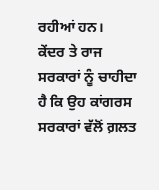ਰਹੀਆਂ ਹਨ।
ਕੇਂਦਰ ਤੇ ਰਾਜ ਸਰਕਾਰਾਂ ਨੂੰ ਚਾਹੀਦਾ ਹੈ ਕਿ ਉਹ ਕਾਂਗਰਸ ਸਰਕਾਰਾਂ ਵੱਲੋਂ ਗ਼ਲਤ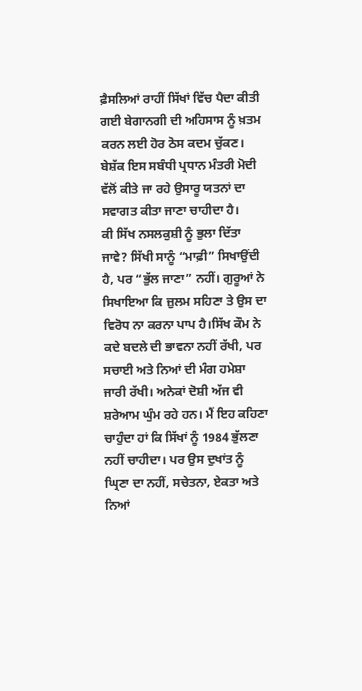ਫ਼ੈਸਲਿਆਂ ਰਾਹੀਂ ਸਿੱਖਾਂ ਵਿੱਚ ਪੈਦਾ ਕੀਤੀ ਗਈ ਬੇਗਾਨਗੀ ਦੀ ਅਹਿਸਾਸ ਨੂੰ ਖ਼ਤਮ ਕਰਨ ਲਈ ਹੋਰ ਠੋਸ ਕਦਮ ਚੁੱਕਣ। ਬੇਸ਼ੱਕ ਇਸ ਸਬੰਧੀ ਪ੍ਰਧਾਨ ਮੰਤਰੀ ਮੋਦੀ ਵੱਲੋਂ ਕੀਤੇ ਜਾ ਰਹੇ ਉਸਾਰੂ ਯਤਨਾਂ ਦਾ ਸਵਾਗਤ ਕੀਤਾ ਜਾਣਾ ਚਾਹੀਦਾ ਹੈ।
ਕੀ ਸਿੱਖ ਨਸਲਕੁਸ਼ੀ ਨੂੰ ਭੁਲਾ ਦਿੱਤਾ ਜਾਵੇ? ਸਿੱਖੀ ਸਾਨੂੰ “ਮਾਫ਼ੀ” ਸਿਖਾਉਂਦੀ ਹੈ, ਪਰ “ਭੁੱਲ ਜਾਣਾ” ਨਹੀਂ। ਗੁਰੂਆਂ ਨੇ ਸਿਖਾਇਆ ਕਿ ਜ਼ੁਲਮ ਸਹਿਣਾ ਤੇ ਉਸ ਦਾ ਵਿਰੋਧ ਨਾ ਕਰਨਾ ਪਾਪ ਹੈ।ਸਿੱਖ ਕੌਮ ਨੇ ਕਦੇ ਬਦਲੇ ਦੀ ਭਾਵਨਾ ਨਹੀਂ ਰੱਖੀ, ਪਰ ਸਚਾਈ ਅਤੇ ਨਿਆਂ ਦੀ ਮੰਗ ਹਮੇਸ਼ਾ ਜਾਰੀ ਰੱਖੀ। ਅਨੇਕਾਂ ਦੋਸ਼ੀ ਅੱਜ ਵੀ ਸ਼ਰੇਆਮ ਘੁੰਮ ਰਹੇ ਹਨ। ਮੈਂ ਇਹ ਕਹਿਣਾ ਚਾਹੁੰਦਾ ਹਾਂ ਕਿ ਸਿੱਖਾਂ ਨੂੰ 1984 ਭੁੱਲਣਾ ਨਹੀਂ ਚਾਹੀਦਾ। ਪਰ ਉਸ ਦੁਖਾਂਤ ਨੂੰ ਘ੍ਰਿਣਾ ਦਾ ਨਹੀਂ, ਸਚੇਤਨਾ, ਏਕਤਾ ਅਤੇ ਨਿਆਂ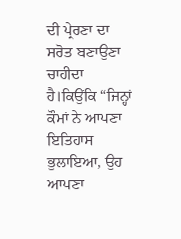ਦੀ ਪ੍ਰੇਰਣਾ ਦਾ ਸਰੋਤ ਬਣਾਉਣਾ ਚਾਹੀਦਾ ਹੈ।ਕਿਉਂਕਿ “ਜਿਨ੍ਹਾਂ ਕੌਮਾਂ ਨੇ ਆਪਣਾ ਇਤਿਹਾਸ ਭੁਲਾਇਆ, ਉਹ ਆਪਣਾ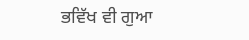ਭਵਿੱਖ ਵੀ ਗੁਆ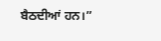ਬੈਠਦੀਆਂ ਹਨ।”